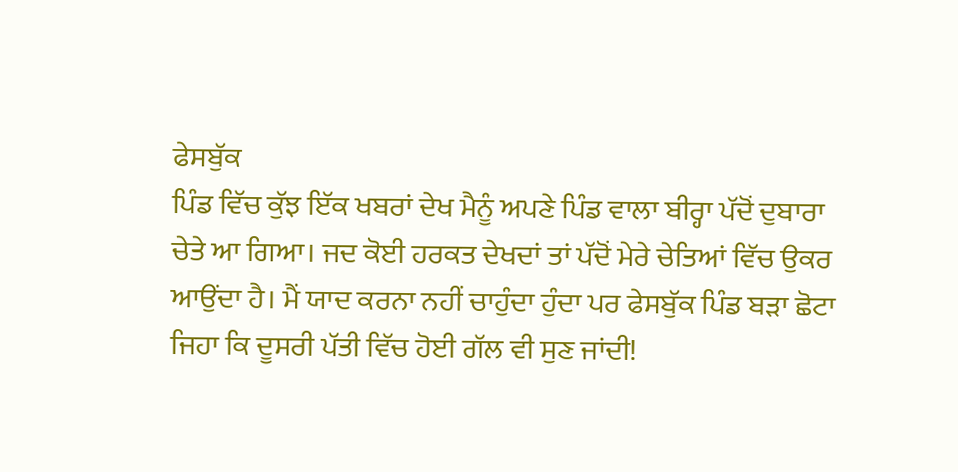ਫੇਸਬੁੱਕ
ਪਿੰਡ ਵਿੱਚ ਕੁੱਝ ਇੱਕ ਖਬਰਾਂ ਦੇਖ ਮੈਨੂੰ ਅਪਣੇ ਪਿੰਡ ਵਾਲਾ ਬੀਰ੍ਹਾ ਪੱਦੋਂ ਦੁਬਾਰਾ
ਚੇਤੇ ਆ ਗਿਆ। ਜਦ ਕੋਈ ਹਰਕਤ ਦੇਖਦਾਂ ਤਾਂ ਪੱਦੋਂ ਮੇਰੇ ਚੇਤਿਆਂ ਵਿੱਚ ਉਕਰ
ਆਉਂਦਾ ਹੈ। ਮੈਂ ਯਾਦ ਕਰਨਾ ਨਹੀਂ ਚਾਹੁੰਦਾ ਹੁੰਦਾ ਪਰ ਫੇਸਬੁੱਕ ਪਿੰਡ ਬੜਾ ਛੋਟਾ
ਜਿਹਾ ਕਿ ਦੂਸਰੀ ਪੱਤੀ ਵਿੱਚ ਹੋਈ ਗੱਲ ਵੀ ਸੁਣ ਜਾਂਦੀ!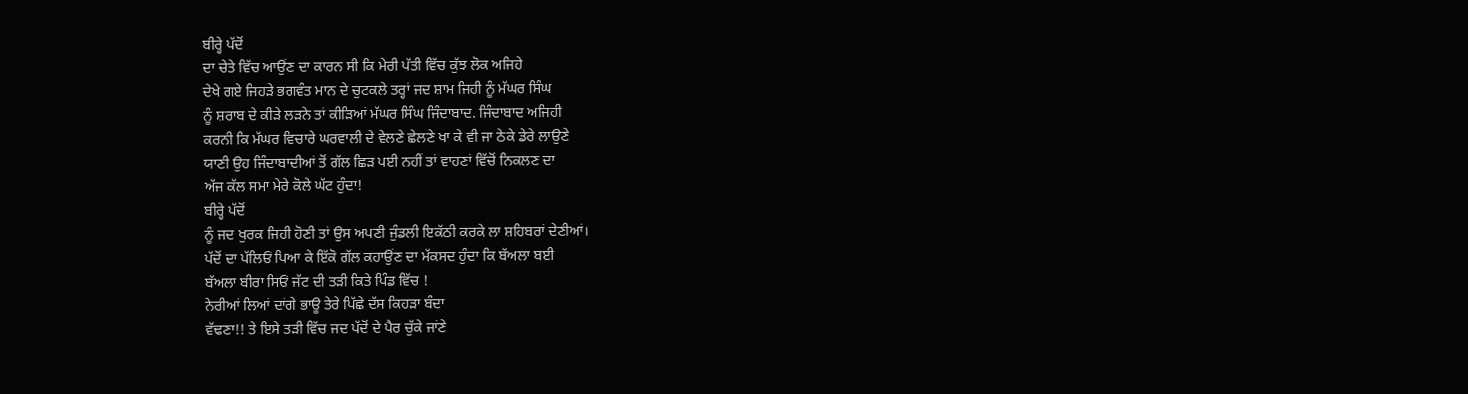ਬੀਰ੍ਹੇ ਪੱਦੋਂ
ਦਾ ਚੇਤੇ ਵਿੱਚ ਆਉਂਣ ਦਾ ਕਾਰਨ ਸੀ ਕਿ ਮੇਰੀ ਪੱਤੀ ਵਿੱਚ ਕੁੱਝ ਲੋਕ ਅਜਿਹੇ
ਦੇਖੇ ਗਏ ਜਿਹੜੇ ਭਗਵੰਤ ਮਾਨ ਦੇ ਚੁਟਕਲੇ ਤਰ੍ਹਾਂ ਜਦ ਸ਼ਾਮ ਜਿਹੀ ਨੂੰ ਮੱਘਰ ਸਿੰਘ
ਨੂੰ ਸ਼ਰਾਬ ਦੇ ਕੀੜੇ ਲੜਨੇ ਤਾਂ ਕੀੜਿਆਂ ਮੱਘਰ ਸਿੰਘ ਜਿੰਦਾਬਾਦ. ਜਿੰਦਾਬਾਦ ਅਜਿਹੀ
ਕਰਨੀ ਕਿ ਮੱਘਰ ਵਿਚਾਰੇ ਘਰਵਾਲੀ ਦੇ ਵੇਲਣੇ ਛੇਲਣੇ ਖਾ ਕੇ ਵੀ ਜਾ ਠੇਕੇ ਡੇਰੇ ਲਾਉਣੇ
ਯਾਣੀ ਉਹ ਜਿੰਦਾਬਾਦੀਆਂ ਤੋਂ ਗੱਲ ਛਿੜ ਪਈ ਨਹੀਂ ਤਾਂ ਵਾਹਣਾਂ ਵਿੱਚੋਂ ਨਿਕਲਣ ਦਾ
ਅੱਜ ਕੱਲ ਸਮਾ ਮੇਰੇ ਕੋਲੇ ਘੱਟ ਹੁੰਦਾ!
ਬੀਰ੍ਹੇ ਪੱਦੋਂ
ਨੂੰ ਜਦ ਖੁਰਕ ਜਿਹੀ ਹੋਣੀ ਤਾਂ ਉਸ ਅਪਣੀ ਜੁੰਡਲੀ ਇਕੱਠੀ ਕਰਕੇ ਲਾ ਸ਼ਹਿਬਰਾਂ ਦੇਣੀਆਂ।
ਪੱਦੋਂ ਦਾ ਪੱਲਿਓਂ ਪਿਆ ਕੇ ਇੱਕੋ ਗੱਲ ਕਹਾਉਂਣ ਦਾ ਮੱਕਸਦ ਹੁੰਦਾ ਕਿ ਬੱਅਲਾ ਬਈ
ਬੱਅਲਾ ਬੀਰਾ ਸਿਓਂ ਜੱਟ ਦੀ ਤੜੀ ਕਿਤੇ ਪਿੰਡ ਵਿੱਚ !
ਨੇਰੀਆਂ ਲਿਆਂ ਦਾਂਗੇ ਭਾਊ ਤੇਰੇ ਪਿੱਛੇ ਦੱਸ ਕਿਹੜਾ ਬੰਦਾ
ਵੱਢਣਾ!! ਤੇ ਇਸੇ ਤੜੀ ਵਿੱਚ ਜਦ ਪੱਦੋਂ ਦੇ ਪੈਰ ਚੁੱਕੇ ਜਾਂਣੇ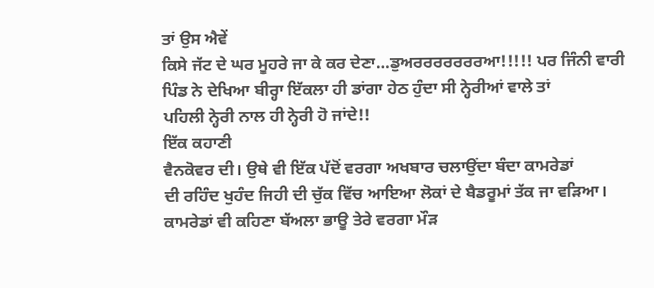ਤਾਂ ਉਸ ਐਵੇਂ
ਕਿਸੇ ਜੱਟ ਦੇ ਘਰ ਮੂਹਰੇ ਜਾ ਕੇ ਕਰ ਦੇਣਾ…ਡੁਅਰਰਰਰਰਰਰਆ!!!!! ਪਰ ਜਿੰਨੀ ਵਾਰੀ
ਪਿੰਡ ਨੇ ਦੇਖਿਆ ਬੀਰ੍ਹਾ ਇੱਕਲਾ ਹੀ ਡਾਂਗਾ ਹੇਠ ਹੁੰਦਾ ਸੀ ਨ੍ਹੇਰੀਆਂ ਵਾਲੇ ਤਾਂ
ਪਹਿਲੀ ਨ੍ਹੇਰੀ ਨਾਲ ਹੀ ਨ੍ਹੇਰੀ ਹੋ ਜਾਂਦੇ!!
ਇੱਕ ਕਹਾਣੀ
ਵੈਨਕੋਵਰ ਦੀ। ਉਥੇ ਵੀ ਇੱਕ ਪੱਦੋਂ ਵਰਗਾ ਅਖਬਾਰ ਚਲਾਉਂਦਾ ਬੰਦਾ ਕਾਮਰੇਡਾਂ
ਦੀ ਰਹਿੰਦ ਖੁਹੰਦ ਜਿਹੀ ਦੀ ਚੁੱਕ ਵਿੱਚ ਆਇਆ ਲੋਕਾਂ ਦੇ ਬੈਡਰੂਮਾਂ ਤੱਕ ਜਾ ਵੜਿਆ।
ਕਾਮਰੇਡਾਂ ਵੀ ਕਹਿਣਾ ਬੱਅਲਾ ਭਾਊ ਤੇਰੇ ਵਰਗਾ ਮੌੜ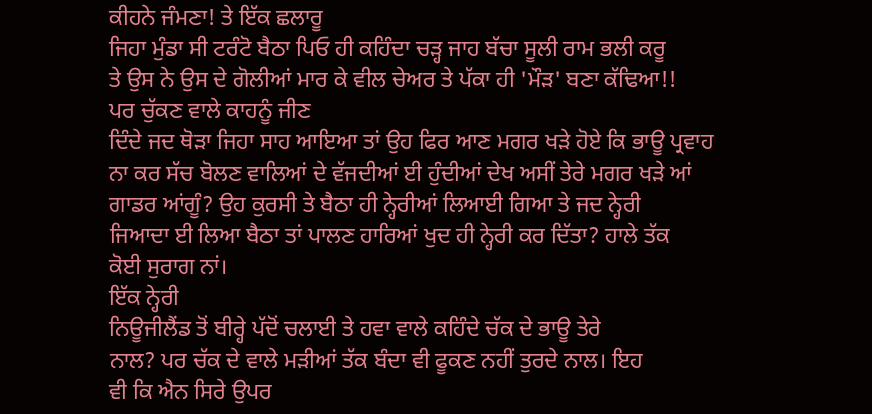ਕੀਹਨੇ ਜੰਮਣਾ! ਤੇ ਇੱਕ ਛਲਾਰੂ
ਜਿਹਾ ਮੁੰਡਾ ਸੀ ਟਰੰਟੋ ਬੈਠਾ ਪਿਓ ਹੀ ਕਹਿੰਦਾ ਚੜ੍ਹ ਜਾਹ ਬੱਚਾ ਸੂਲੀ ਰਾਮ ਭਲੀ ਕਰੂ
ਤੇ ਉਸ ਨੇ ਉਸ ਦੇ ਗੋਲੀਆਂ ਮਾਰ ਕੇ ਵੀਲ ਚੇਅਰ ਤੇ ਪੱਕਾ ਹੀ 'ਮੌੜ' ਬਣਾ ਕੱਢਿਆ!!
ਪਰ ਚੁੱਕਣ ਵਾਲੇ ਕਾਹਨੂੰ ਜੀਣ
ਦਿੰਦੇ ਜਦ ਥੋੜਾ ਜਿਹਾ ਸਾਹ ਆਇਆ ਤਾਂ ਉਹ ਫਿਰ ਆਣ ਮਗਰ ਖੜੇ ਹੋਏ ਕਿ ਭਾਊ ਪ੍ਰਵਾਹ
ਨਾ ਕਰ ਸੱਚ ਬੋਲਣ ਵਾਲਿਆਂ ਦੇ ਵੱਜਦੀਆਂ ਈ ਹੁੰਦੀਆਂ ਦੇਖ ਅਸੀਂ ਤੇਰੇ ਮਗਰ ਖੜੇ ਆਂ
ਗਾਡਰ ਆਂਗੂੰ? ਉਹ ਕੁਰਸੀ ਤੇ ਬੈਠਾ ਹੀ ਨ੍ਹੇਰੀਆਂ ਲਿਆਈ ਗਿਆ ਤੇ ਜਦ ਨ੍ਹੇਰੀ
ਜਿਆਦਾ ਈ ਲਿਆ ਬੈਠਾ ਤਾਂ ਪਾਲਣ ਹਾਰਿਆਂ ਖੁਦ ਹੀ ਨ੍ਹੇਰੀ ਕਰ ਦਿੱਤਾ? ਹਾਲੇ ਤੱਕ
ਕੋਈ ਸੁਰਾਗ ਨਾਂ।
ਇੱਕ ਨ੍ਹੇਰੀ
ਨਿਊਜੀਲੈਂਡ ਤੋਂ ਬੀਰ੍ਹੇ ਪੱਦੋਂ ਚਲਾਈ ਤੇ ਹਵਾ ਵਾਲੇ ਕਹਿੰਦੇ ਚੱਕ ਦੇ ਭਾਊ ਤੇਰੇ
ਨਾਲ? ਪਰ ਚੱਕ ਦੇ ਵਾਲੇ ਮੜੀਆਂ ਤੱਕ ਬੰਦਾ ਵੀ ਫੂਕਣ ਨਹੀਂ ਤੁਰਦੇ ਨਾਲ। ਇਹ
ਵੀ ਕਿ ਐਨ ਸਿਰੇ ਉਪਰ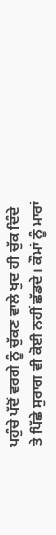ਪਹੁੰਚੇ ਪੱਦੋਂ ਵਰਗੇ ਨੂੰ ਚੁੱਕਣ ਵਾਲੇ ਖੁਦ ਹੀ ਚੁੱਕ ਦਿੰਦੇ
ਤੇ ਪਿੱਛੇ ਸੁਰਾਗ ਵੀ ਕੋਈ ਨਹੀਂ ਛੱਡਦੇ। ਕੌਮਾਂ ਨੂੰ ਮਾਰਾਂ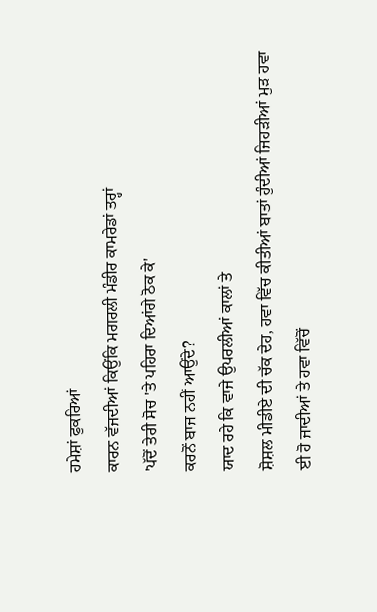ਹਮੇਸ਼ਾਂ ਫੁਕਰਿਆਂ
ਕਾਰਨ ਵੱਜਦੀਆਂ ਕਿਉਂਕਿ ਮਗਰਲੀ ਮੰਡੀਰ ਕਾਮਰੇਡਾਂ ਤਰ੍ਹਾਂ
'ਪੱਦੋਂ ਤੇਰੀ ਸੋਚ 'ਤੇ ਪਹਿਰਾ ਦਿਆਂਗੇ ਠੋਕ ਕੇ'
ਕਰਨੋਂ ਬਾਜ ਨਹੀਂ ਆਉਂਦੇ?
ਯਾਦ ਰਹੇ ਕਿ ਵਾਜੇ ਉਪਰਲੀਆਂ ਕਾਲਾਂ ਤੇ
ਸ਼ੋਸ਼ਲ ਮੀਡੀਏ ਦੀ ਚੱਕ ਦੇਹ, ਹਵਾ ਵਿੱਚ ਕੀਤੀਆਂ ਬਾਤਾਂ ਹੁੰਦੀਆਂ ਜਿਹੜੀਆਂ ਮੁੜ ਹਵਾ
ਈ ਹੋ ਜਾਦੀਆਂ ਤੇ ਹਵਾ ਵਿੱਚੋਂ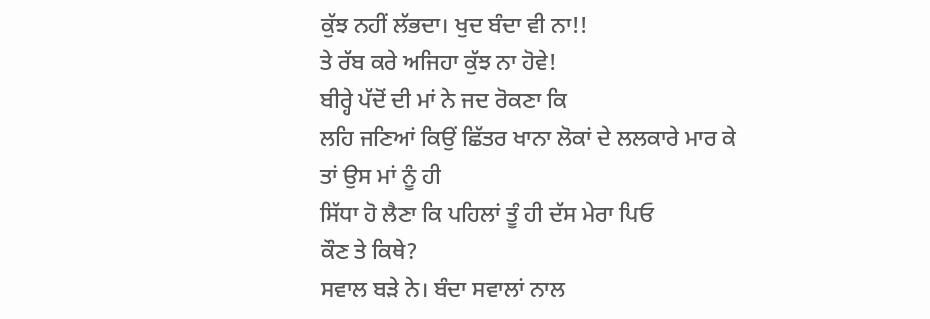ਕੁੱਝ ਨਹੀਂ ਲੱਭਦਾ। ਖੁਦ ਬੰਦਾ ਵੀ ਨਾ!!
ਤੇ ਰੱਬ ਕਰੇ ਅਜਿਹਾ ਕੁੱਝ ਨਾ ਹੋਵੇ!
ਬੀਰ੍ਹੇ ਪੱਦੋਂ ਦੀ ਮਾਂ ਨੇ ਜਦ ਰੋਕਣਾ ਕਿ
ਲਹਿ ਜਣਿਆਂ ਕਿਉਂ ਛਿੱਤਰ ਖਾਨਾ ਲੋਕਾਂ ਦੇ ਲਲਕਾਰੇ ਮਾਰ ਕੇ ਤਾਂ ਉਸ ਮਾਂ ਨੂੰ ਹੀ
ਸਿੱਧਾ ਹੋ ਲੈਣਾ ਕਿ ਪਹਿਲਾਂ ਤੂੰ ਹੀ ਦੱਸ ਮੇਰਾ ਪਿਓ
ਕੌਣ ਤੇ ਕਿਥੇ?
ਸਵਾਲ ਬੜੇ ਨੇ। ਬੰਦਾ ਸਵਾਲਾਂ ਨਾਲ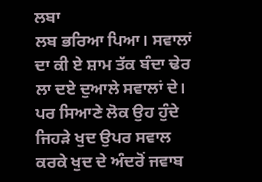ਲਬਾ
ਲਬ ਭਰਿਆ ਪਿਆ। ਸਵਾਲਾਂ ਦਾ ਕੀ ਏ ਸ਼ਾਮ ਤੱਕ ਬੰਦਾ ਢੇਰ ਲਾ ਦਏ ਦੁਆਲੇ ਸਵਾਲਾਂ ਦੇ।
ਪਰ ਸਿਆਣੇ ਲੋਕ ਉਹ ਹੁੰਦੇ ਜਿਹੜੇ ਖੁਦ ਉਪਰ ਸਵਾਲ ਕਰਕੇ ਖੁਦ ਦੇ ਅੰਦਰੋਂ ਜਵਾਬ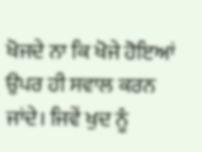ਖੋਜਦੇ ਨਾ ਕਿ ਖੋਜੇ ਹੋਇਆਂ ਉਪਰ ਹੀ ਸਵਾਲ ਕਰਨ ਜਾਂਦੇ। ਜਿਵੇਂ ਖੁਦ ਨੂੰ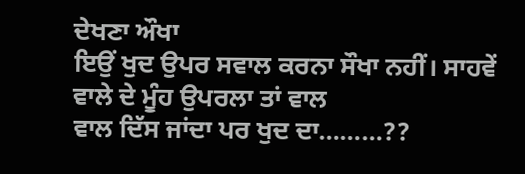ਦੇਖਣਾ ਔਖਾ
ਇਉਂ ਖੁਦ ਉਪਰ ਸਵਾਲ ਕਰਨਾ ਸੌਖਾ ਨਹੀਂ। ਸਾਹਵੇਂ ਵਾਲੇ ਦੇ ਮੂੰਹ ਉਪਰਲਾ ਤਾਂ ਵਾਲ
ਵਾਲ ਦਿੱਸ ਜਾਂਦਾ ਪਰ ਖੁਦ ਦਾ………??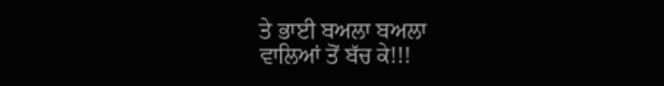ਤੇ ਭਾਈ ਬਅਲਾ ਬਅਲਾ
ਵਾਲਿਆਂ ਤੋਂ ਬੱਚ ਕੇ!!!